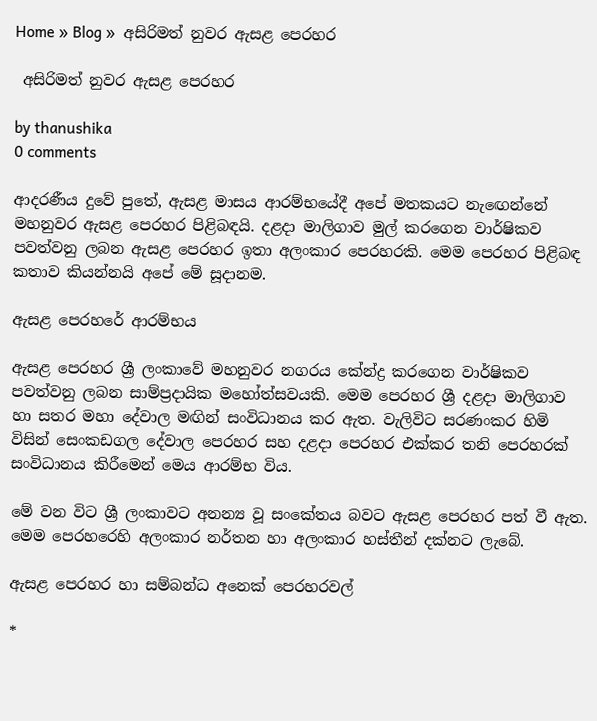Home » Blog »  අසිරිමත් නුවර ඇසළ පෙරහර

 අසිරිමත් නුවර ඇසළ පෙරහර

by thanushika
0 comments

ආදරණීය දුවේ පුතේ, ඇසළ මාසය ආරම්භයේදී අපේ මතකයට නැඟෙන්නේ මහනුවර ඇසළ පෙරහර පිළිබඳයි. දළදා මාලිගාව මුල් කරගෙන වාර්ෂිකව පවත්වනු ලබන ඇසළ පෙරහර ඉතා අලංකාර පෙරහරකි. මෙම පෙරහර පිළිබඳ කතාව කියන්නයි අපේ මේ සූදානම.

ඇසළ පෙරහරේ ආරම්භය

ඇසළ පෙරහර ශ්‍රී ලංකාවේ මහනුවර නගරය කේන්ද්‍ර කරගෙන වාර්ෂිකව පවත්වනු ලබන සාම්ප්‍රදායික මහෝත්සවයකි. මෙම පෙරහර ශ්‍රී දළදා මාලිගාව හා සතර මහා දේවාල මඟින් සංවිධානය කර ඇත. වැලිවිට සරණංකර හිමි විසින් සෙංකඩගල දේවාල පෙරහර සහ දළදා පෙරහර එක්කර තනි පෙරහරක් සංවිධානය කිරීමෙන් මෙය ආරම්භ විය.

මේ වන විට ශ්‍රී ලංකාවට අනන්‍ය වූ සංකේතය බවට ඇසළ පෙරහර පත් වී ඇත. මෙම පෙරහරෙහි අලංකාර නර්තන හා අලංකාර හස්තීන් දක්නට ලැබේ.

ඇසළ පෙරහර හා සම්බන්ධ අනෙක් පෙරහරවල්

*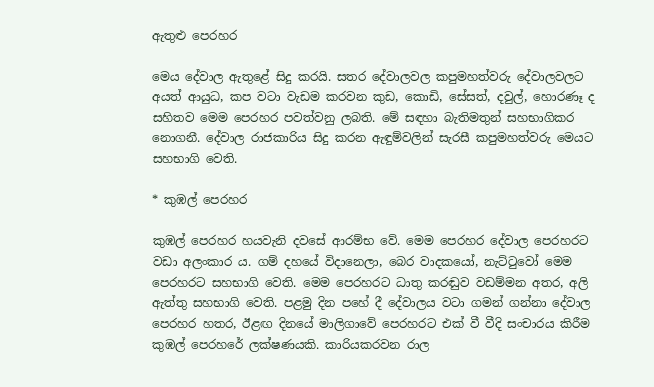ඇතුළු පෙරහර

මෙය දේවාල ඇතුළේ සිදු කරයි. සතර දේවාලවල කපුමහත්වරු දේවාලවලට අයත් ආයුධ, කප වටා වැඩම කරවන කුඩ, කොඩි, සේසත්, දවුල්, හොරණෑ ද සහිතව මෙම පෙරහර පවත්වනු ලබති. මේ සඳහා බැතිමතුන් සහභාගිකර නොගනී. දේවාල රාජකාරිය සිදු කරන ඇඳුම්වලින් සැරසී කපුමහත්වරු මෙයට සහභාගි වෙති.

* කුඹල් පෙරහර

කුඹල් පෙරහර හයවැනි දවසේ ආරම්භ වේ. මෙම පෙරහර දේවාල පෙරහරට වඩා අලංකාර ය. ගම් දහයේ විදානෙලා, බෙර වාදකයෝ, නැට්ටුවෝ මෙම පෙරහරට සහභාගි වෙති. මෙම පෙරහරට ධාතු කරඬුව වඩම්මන අතර, අලි ඇත්තු සහභාගි වෙති. පළමු දින පහේ දී දේවාලය වටා ගමන් ගන්නා දේවාල පෙරහර හතර, ඊළඟ දිනයේ මාලිගාවේ පෙරහරට එක් වී වීදි සංචාරය කිරීම කුඹල් පෙරහරේ ලක්ෂණයකි. කාරියකරවන රාල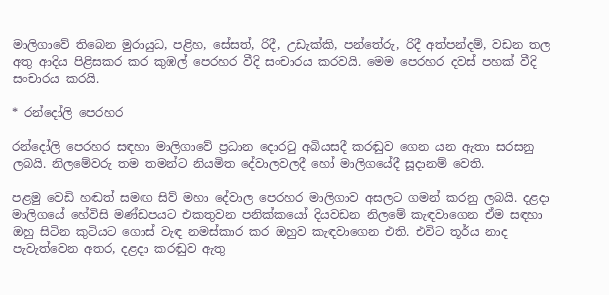මාලිගාවේ තිබෙන මුරායුධ, පළිහ, සේසත්, රිදී, උඩැක්කි, පන්තේරු, රිදී අත්පන්දම්, වඩන තල අතු ආදිය පිළිසකර කර කුඹල් පෙරහර වීදි සංචාරය කරවයි. මෙම පෙරහර දවස් පහක් වීදි සංචාරය කරයි.

* රන්දෝලි පෙරහර

රන්දෝලි පෙරහර සඳහා මාලිගාවේ ප්‍රධාන දොරටු අබියසදී කරඬුව ගෙන යන ඇතා සරසනු ලබයි. නිලමේවරු තම තමන්ට නියමිත දේවාලවලදී හෝ මාලිගයේදී සූදානම් වෙති.

පළමු වෙඩි හඬත් සමඟ සිව් මහා දේවාල පෙරහර මාලිගාව අසලට ගමන් කරනු ලබයි. දළදා මාලිගයේ හේවිසි මණ්ඩපයට එකතුවන පනික්කයෝ දියවඩන නිලමේ කැඳවාගෙන ඒම සඳහා ඔහු සිටින කුටියට ගොස් වැඳ නමස්කාර කර ඔහුව කැඳවාගෙන එති. එවිට තූර්ය නාද පැවැත්වෙන අතර, දළදා කරඬුව ඇතු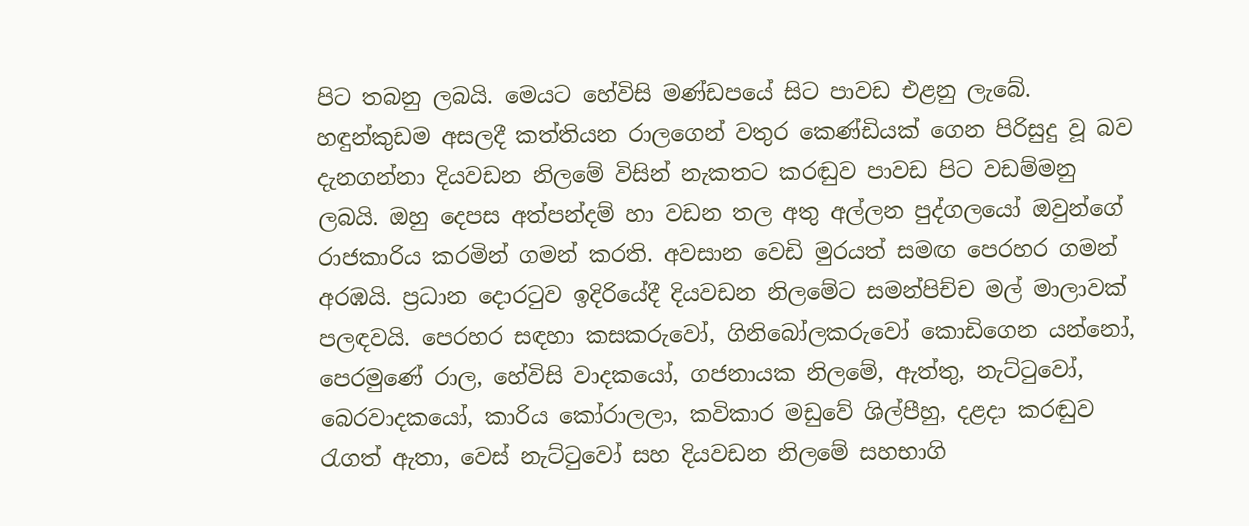පිට තබනු ලබයි. මෙයට හේවිසි මණ්ඩපයේ සිට පාවඩ එළනු ලැබේ. හඳුන්කුඩම අසලදී කත්තියන රාලගෙන් වතුර කෙණ්ඩියක් ගෙන පිරිසුදු වූ බව දැනගන්නා දියවඩන නිලමේ විසින් නැකතට කරඬුව පාවඩ පිට වඩම්මනු ලබයි. ඔහු දෙපස අත්පන්දම් හා වඩන තල අතු අල්ලන පුද්ගලයෝ ඔවුන්ගේ රාජකාරිය කරමින් ගමන් කරති. අවසාන වෙඩි මුරයත් සමඟ පෙරහර ගමන් අරඹයි. ප්‍රධාන දොරටුව ඉදිරියේදී දියවඩන නිලමේට සමන්පිච්ච මල් මාලාවක් පලඳවයි. පෙරහර සඳහා කසකරුවෝ, ගිනිබෝලකරුවෝ කොඩිගෙන යන්නෝ, පෙරමුණේ රාල, හේවිසි වාදකයෝ, ගජනායක නිලමේ, ඇත්තු, නැට්ටුවෝ, බෙරවාදකයෝ, කාරිය කෝරාලලා, කවිකාර මඩුවේ ශිල්පීහු, දළදා කරඬුව රැගත් ඇතා, වෙස් නැට්ටුවෝ සහ දියවඩන නිලමේ සහභාගි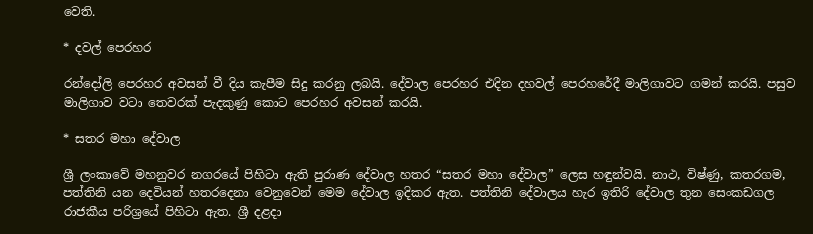වෙති.

* දවල් පෙරහර

රන්දෝලි පෙරහර අවසන් වී දිය කැපීම සිදු කරනු ලබයි. දේවාල පෙරහර එදින දහවල් පෙරහරේදී මාලිගාවට ගමන් කරයි. පසුව මාලිගාව වටා තෙවරක් පැදකුණු කොට පෙරහර අවසන් කරයි.

* සතර මහා දේවාල

ශ්‍රී ලංකාවේ මහනුවර නගරයේ පිහිටා ඇති පුරාණ දේවාල හතර “සතර මහා දේවාල” ලෙස හඳුන්වයි. නාථ, විෂ්ණු, කතරගම, පත්තිනි යන දෙවියන් හතරදෙනා වෙනුවෙන් මෙම දේවාල ඉදිකර ඇත. පත්තිනි දේවාලය හැර ඉතිරි දේවාල තුන සෙංකඩගල රාජකීය පරිශ්‍රයේ පිහිටා ඇත. ශ්‍රී දළදා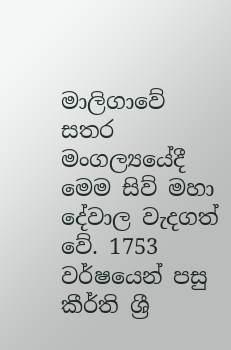මාලිගාවේ සතර මංගල්‍යයේදී මෙම සිව් මහා දේවාල වැදගත් වේ. 1753 වර්ෂයෙන් පසු කීර්ති ශ්‍රී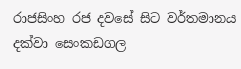රාජසිංහ රජ දවසේ සිට වර්තමානය දක්වා සෙංකඩගල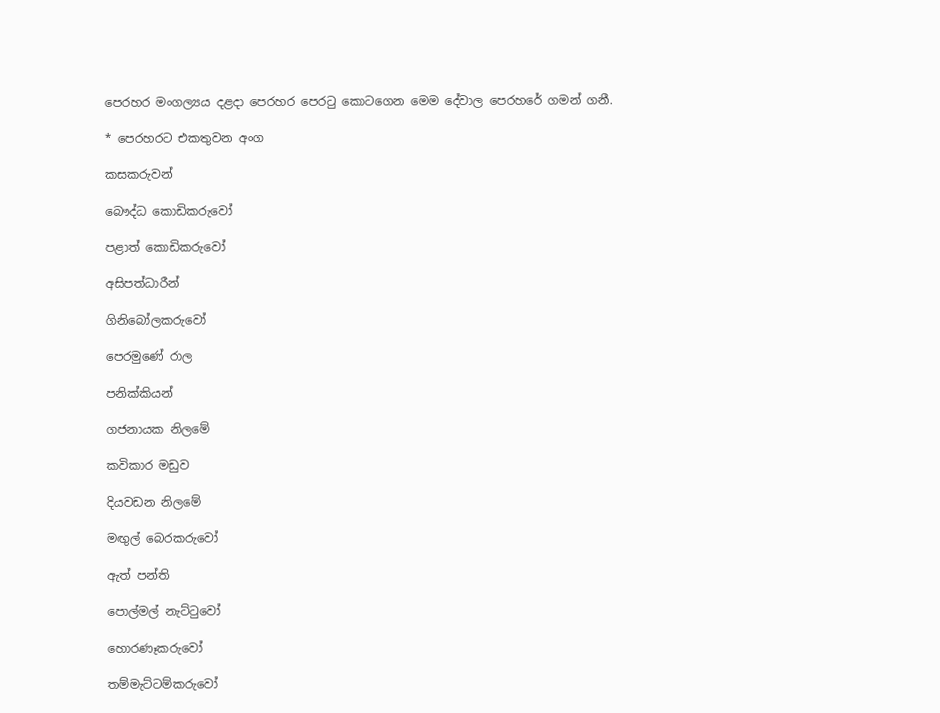පෙරහර මංගල්‍යය දළදා පෙරහර පෙරටු කොටගෙන මෙම දේවාල පෙරහරේ ගමන් ගනී.

* පෙරහරට එකතුවන අංග

කසකරුවන්

බෞද්ධ කොඩිකරුවෝ

පළාත් කොඩිකරුවෝ

අසිපත්ධාරීන්

ගිනිබෝලකරුවෝ

පෙරමුණේ රාල

පනික්කියන්

ගජනායක නිලමේ

කවිකාර මඩුව

දියවඩන නිලමේ

මඟුල් බෙරකරුවෝ

ඇත් පන්ති

පොල්මල් නැට්ටුවෝ

හොරණෑකරුවෝ

තම්මැට්ටම්කරුවෝ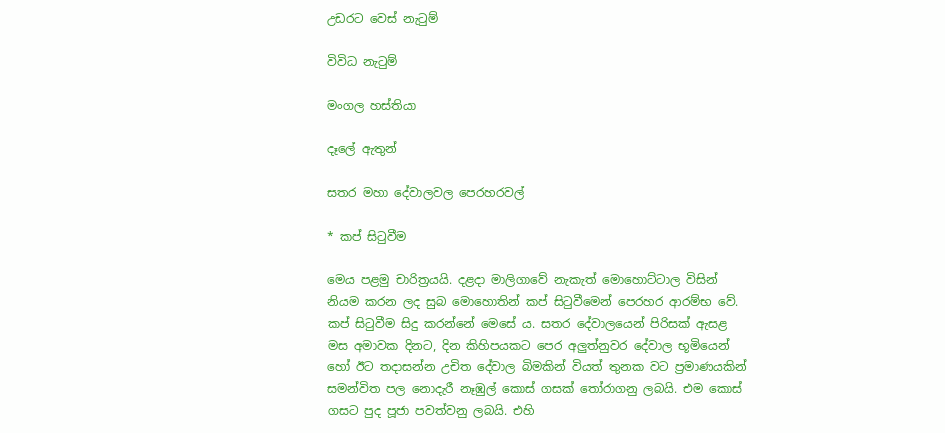උඩරට වෙස් නැටුම්

විවිධ නැටුම්

මංගල හස්තියා

දෑලේ ඇතුන්

සතර මහා දේවාලවල පෙරහරවල්

* කප් සිටුවීම

මෙය පළමු චාරිත්‍රයයි. දළදා මාලිගාවේ නැකැත් මොහොට්ටාල විසින් නියම කරන ලද සුබ මොහොතින් කප් සිටුවීමෙන් පෙරහර ආරම්භ වේ. කප් සිටුවීම සිදු කරන්නේ මෙසේ ය. සතර දේවාලයෙන් පිරිසක් ඇසළ මස අමාවක දිනට, දින කිහිපයකට පෙර අලුත්නුවර දේවාල භූමියෙන් හෝ ඊට තදාසන්න උචිත දේවාල බිමකින් වියත් තුනක වට ප්‍රමාණයකින් සමන්විත පල නොදැරී නෑඹුල් කොස් ගසක් තෝරාගනු ලබයි. එම කොස් ගසට පුද පූජා පවත්වනු ලබයි. එහි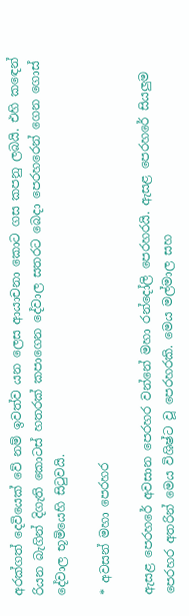අරක්ගත් දෙවියෙක් වේ නම් ඉවත්ව යන ලෙස ආයාචනා කොට ගස කපනු ලබයි. එහි කඳෙන් රියන බැගින් දිගැති කොටස් හතරක් කපාගෙන දේවාල සතරට බෙදා පෙරහරෙන් ගෙන ගොස් දේවාල භූමියෙහි සිටුවයි.

* අවසන් මහා පෙරහර

ඇසළ පෙරහරේ අවසාන පෙරහර වන්නේ මහා රන්දෝලි පෙරහරයි. ඇසළ පෙරහරේ සියලුම පෙරහර අතරින් මෙය විශිෂ්ට වූ පෙරහරකි. මෙය මල්මාල සහ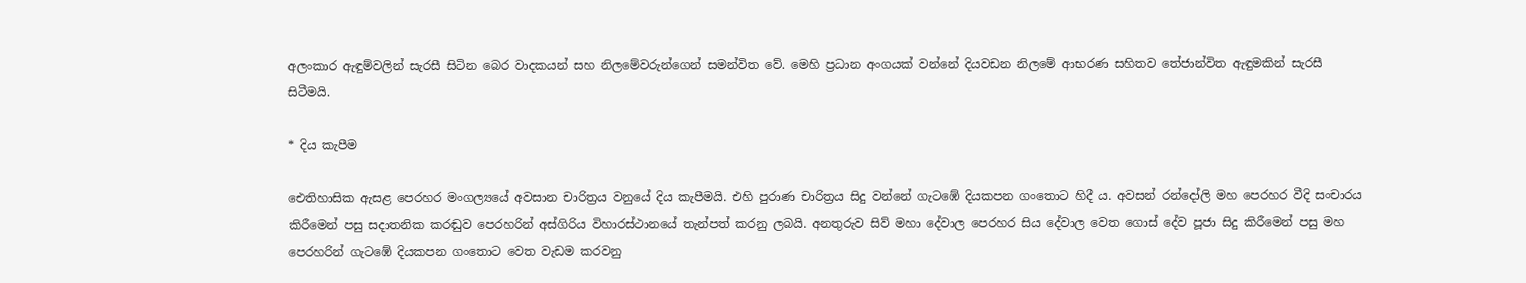අලංකාර ඇඳුම්වලින් සැරසී සිටින බෙර වාදකයන් සහ නිලමේවරුන්ගෙන් සමන්විත වේ. මෙහි ප්‍රධාන අංගයක් වන්නේ දියවඩන නිලමේ ආභරණ සහිතව තේජාන්විත ඇඳුමකින් සැරසී සිටීමයි.

* දිය කැපීම

ඓතිහාසික ඇසළ පෙරහර මංගල්‍යයේ අවසාන චාරිත්‍රය වනුයේ දිය කැපීමයි. එහි පුරාණ චාරිත්‍රය සිදු වන්නේ ගැටඹේ දියකපන ගංතොට හිදී ය. අවසන් රන්දෝලි මහ පෙරහර වීදි සංචාරය කිරීමෙන් පසු සදාතනික කරඬුව පෙරහරින් අස්ගිරිය විහාරස්ථානයේ තැන්පත් කරනු ලබයි. අනතුරුව සිව් මහා දේවාල පෙරහර සිය දේවාල වෙත ගොස් දේව පූජා සිදු කිරීමෙන් පසු මහ පෙරහරින් ගැටඹේ දියකපන ගංතොට වෙත වැඩම කරවනු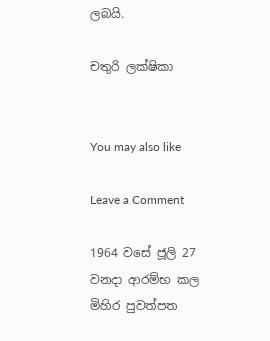ලබයි.

චතුරි ලක්ෂිකා


You may also like

Leave a Comment

1964 වසේ ජූලි 27 වනදා ආරම්භ කල මිහිර පුවත්පත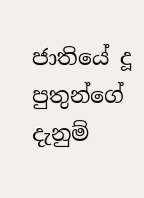ජාතියේ දූ පුතුන්ගේ දැනුම්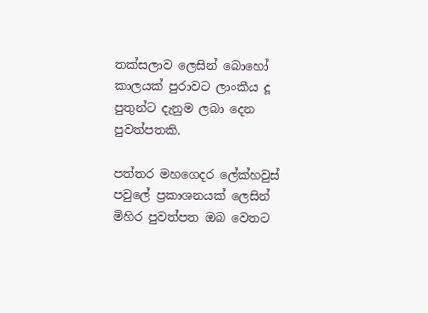තක්සලාව ලෙසින් බොහෝ කාලයක් පුරාවට ලාංකීය දූ පුතුන්ට දැනුම ලබා දෙන පුවත්පතකි.

පත්තර මහගෙදර ලේක්හවුස් පවුලේ ප්‍රකාශනයක් ලෙසින් මිහිර පුවත්පත ඔබ වෙතට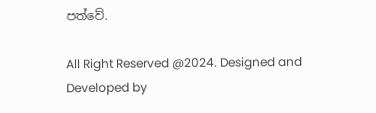පත්වේ.

All Right Reserved @2024. Designed and Developed by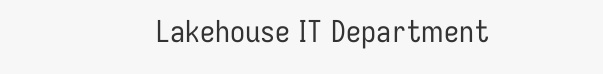Lakehouse IT Department